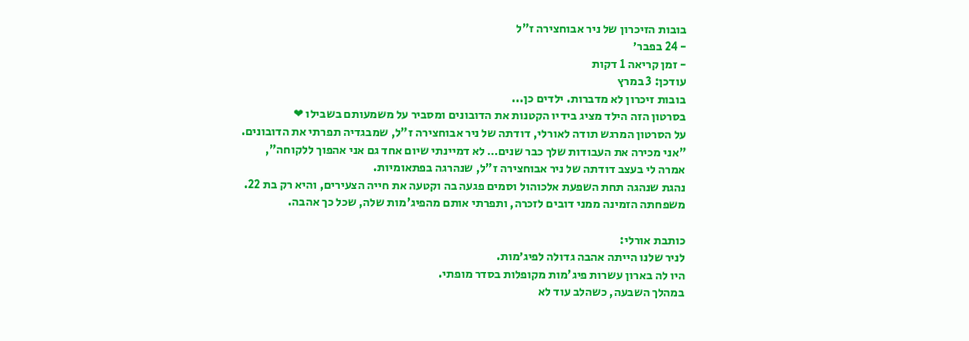בובות הזיכרון של ניר אבוחצירה ז"ל
- 24 בפבר׳
- זמן קריאה 1 דקות
עודכן: 3 במרץ
בובות זיכרון לא מדברות. ילדים כן...
בסרטון הזה הילד מציג בידיו הקטנות את הדובונים ומסביר על משמעותם בשבילו ❤
על הסרטון המרגש תודה לאורלי, דודתה של ניר אבוחצירה ז"ל, שמבגדיה תפרתי את הדובונים.
"אני מכירה את העבודות שלך כבר שנים… לא דמיינתי שיום אחד גם אני אהפוך ללקוחה",
אמרה לי בעצב דודתה של ניר אבוחצירה ז"ל, שנהרגה בפתאומיות.
נהגת שנהגה תחת השפעת אלכוהול וסמים פגעה בה וקטעה את חייה הצעירים, והיא רק בת 22.
משפחתה הזמינה ממני דובים לזכרה, ותפרתי אותם מהפיג'מות שלה, שכל כך אהבה.

כותבת אורלי:
לניר שלנו הייתה אהבה גדולה לפיג׳מות.
היו לה בארון עשרות פיג'מות מקופלות בסדר מופתי.
במהלך השבעה, כשהלב עוד לא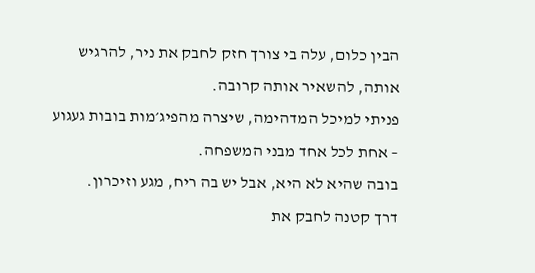הבין כלום, עלה בי צורך חזק לחבק את ניר, להרגיש אותה, להשאיר אותה קרובה.
פניתי למיכל המדהימה, שיצרה מהפיג׳מות בובות געגוע – אחת לכל אחד מבני המשפחה.
בובה שהיא לא היא, אבל יש בה ריח, מגע וזיכרון.
דרך קטנה לחבק את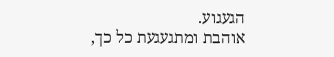הגעגוע.
אוהבת ומתגעגעת כל כך,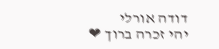דודה אורלי
יהי זכרה ברוך ❤